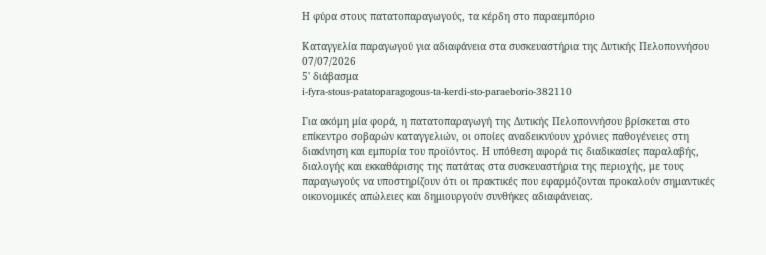Η φύρα στους πατατοπαραγωγούς, τα κέρδη στο παραεμπόριο

Καταγγελία παραγωγού για αδιαφάνεια στα συσκευαστήρια της Δυτικής Πελοποννήσου
07/07/2026
5' διάβασμα
i-fyra-stous-patatoparagogous-ta-kerdi-sto-paraeborio-382110

Για ακόμη μία φορά, η πατατοπαραγωγή της Δυτικής Πελοποννήσου βρίσκεται στο επίκεντρο σοβαρών καταγγελιών, οι οποίες αναδεικνύουν χρόνιες παθογένειες στη διακίνηση και εμπορία του προϊόντος. Η υπόθεση αφορά τις διαδικασίες παραλαβής, διαλογής και εκκαθάρισης της πατάτας στα συσκευαστήρια της περιοχής, με τους παραγωγούς να υποστηρίζουν ότι οι πρακτικές που εφαρμόζονται προκαλούν σημαντικές οικονομικές απώλειες και δημιουργούν συνθήκες αδιαφάνειας.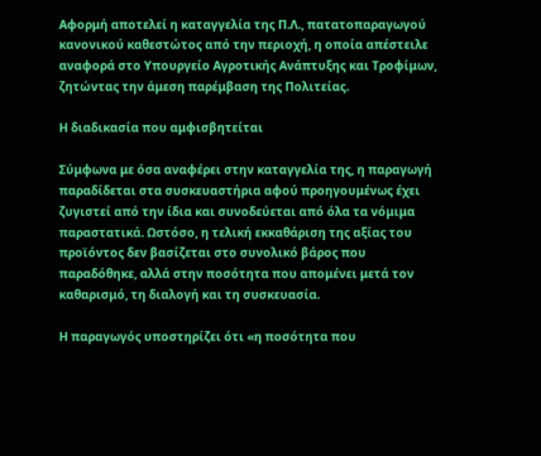Αφορμή αποτελεί η καταγγελία της Π.Λ., πατατοπαραγωγού κανονικού καθεστώτος από την περιοχή, η οποία απέστειλε αναφορά στο Υπουργείο Αγροτικής Ανάπτυξης και Τροφίμων, ζητώντας την άμεση παρέμβαση της Πολιτείας.

Η διαδικασία που αμφισβητείται

Σύμφωνα με όσα αναφέρει στην καταγγελία της, η παραγωγή παραδίδεται στα συσκευαστήρια αφού προηγουμένως έχει ζυγιστεί από την ίδια και συνοδεύεται από όλα τα νόμιμα παραστατικά. Ωστόσο, η τελική εκκαθάριση της αξίας του προϊόντος δεν βασίζεται στο συνολικό βάρος που παραδόθηκε, αλλά στην ποσότητα που απομένει μετά τον καθαρισμό, τη διαλογή και τη συσκευασία.

Η παραγωγός υποστηρίζει ότι «η ποσότητα που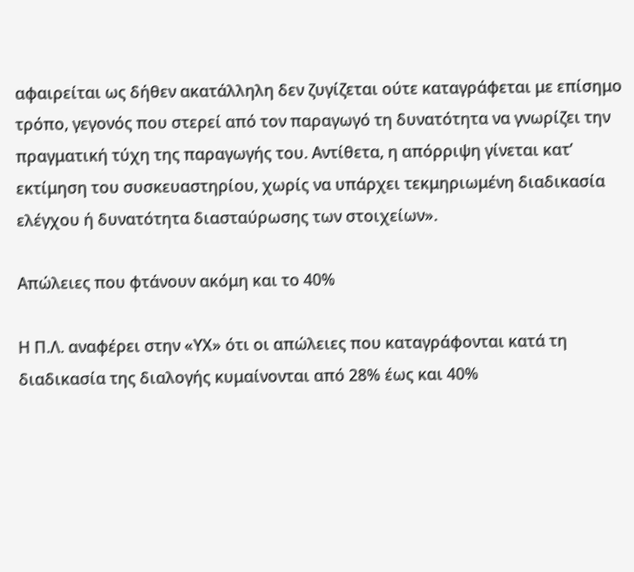αφαιρείται ως δήθεν ακατάλληλη δεν ζυγίζεται ούτε καταγράφεται με επίσημο τρόπο, γεγονός που στερεί από τον παραγωγό τη δυνατότητα να γνωρίζει την πραγματική τύχη της παραγωγής του. Αντίθετα, η απόρριψη γίνεται κατ’ εκτίμηση του συσκευαστηρίου, χωρίς να υπάρχει τεκμηριωμένη διαδικασία ελέγχου ή δυνατότητα διασταύρωσης των στοιχείων».

Απώλειες που φτάνουν ακόμη και το 40%

Η Π.Λ. αναφέρει στην «ΥΧ» ότι οι απώλειες που καταγράφονται κατά τη διαδικασία της διαλογής κυμαίνονται από 28% έως και 40%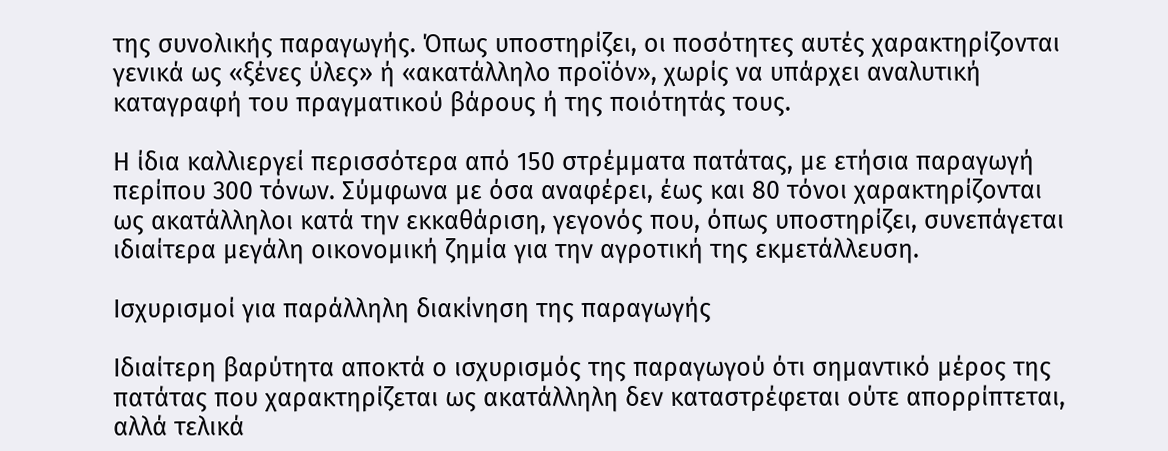της συνολικής παραγωγής. Όπως υποστηρίζει, οι ποσότητες αυτές χαρακτηρίζονται γενικά ως «ξένες ύλες» ή «ακατάλληλο προϊόν», χωρίς να υπάρχει αναλυτική καταγραφή του πραγματικού βάρους ή της ποιότητάς τους.

Η ίδια καλλιεργεί περισσότερα από 150 στρέμματα πατάτας, με ετήσια παραγωγή περίπου 300 τόνων. Σύμφωνα με όσα αναφέρει, έως και 80 τόνοι χαρακτηρίζονται ως ακατάλληλοι κατά την εκκαθάριση, γεγονός που, όπως υποστηρίζει, συνεπάγεται ιδιαίτερα μεγάλη οικονομική ζημία για την αγροτική της εκμετάλλευση.

Ισχυρισμοί για παράλληλη διακίνηση της παραγωγής

Ιδιαίτερη βαρύτητα αποκτά ο ισχυρισμός της παραγωγού ότι σημαντικό μέρος της πατάτας που χαρακτηρίζεται ως ακατάλληλη δεν καταστρέφεται ούτε απορρίπτεται, αλλά τελικά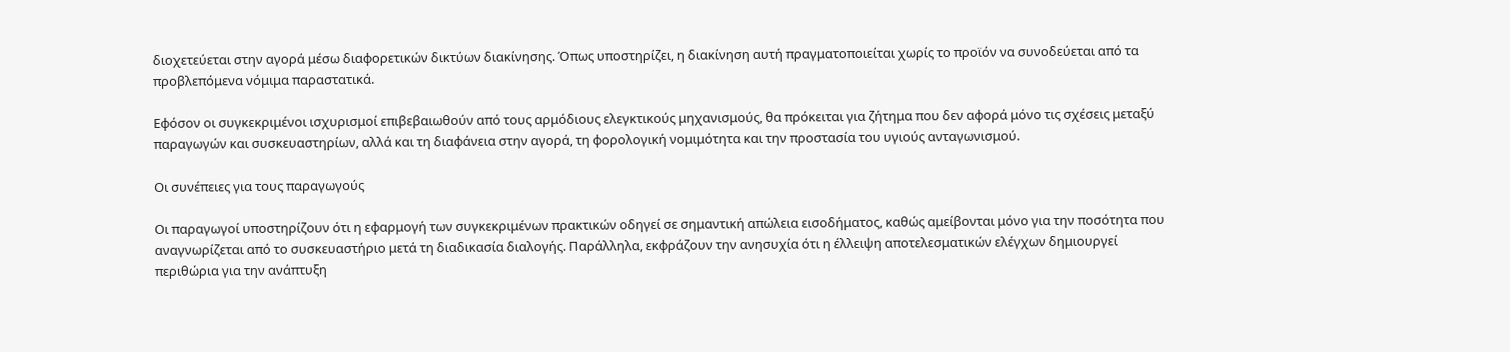διοχετεύεται στην αγορά μέσω διαφορετικών δικτύων διακίνησης. Όπως υποστηρίζει, η διακίνηση αυτή πραγματοποιείται χωρίς το προϊόν να συνοδεύεται από τα προβλεπόμενα νόμιμα παραστατικά.

Εφόσον οι συγκεκριμένοι ισχυρισμοί επιβεβαιωθούν από τους αρμόδιους ελεγκτικούς μηχανισμούς, θα πρόκειται για ζήτημα που δεν αφορά μόνο τις σχέσεις μεταξύ παραγωγών και συσκευαστηρίων, αλλά και τη διαφάνεια στην αγορά, τη φορολογική νομιμότητα και την προστασία του υγιούς ανταγωνισμού.

Οι συνέπειες για τους παραγωγούς

Οι παραγωγοί υποστηρίζουν ότι η εφαρμογή των συγκεκριμένων πρακτικών οδηγεί σε σημαντική απώλεια εισοδήματος, καθώς αμείβονται μόνο για την ποσότητα που αναγνωρίζεται από το συσκευαστήριο μετά τη διαδικασία διαλογής. Παράλληλα, εκφράζουν την ανησυχία ότι η έλλειψη αποτελεσματικών ελέγχων δημιουργεί περιθώρια για την ανάπτυξη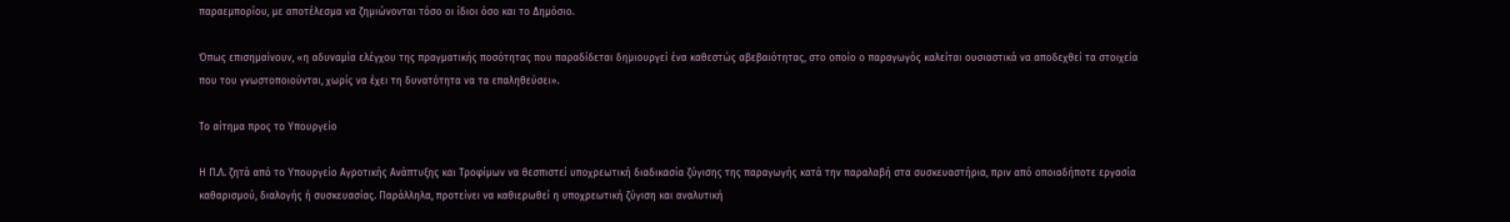παραεμπορίου, με αποτέλεσμα να ζημιώνονται τόσο οι ίδιοι όσο και το Δημόσιο.

Όπως επισημαίνουν, «η αδυναμία ελέγχου της πραγματικής ποσότητας που παραδίδεται δημιουργεί ένα καθεστώς αβεβαιότητας, στο οποίο ο παραγωγός καλείται ουσιαστικά να αποδεχθεί τα στοιχεία που του γνωστοποιούνται, χωρίς να έχει τη δυνατότητα να τα επαληθεύσει».

Το αίτημα προς το Υπουργείο

Η Π.Λ. ζητά από το Υπουργείο Αγροτικής Ανάπτυξης και Τροφίμων να θεσπιστεί υποχρεωτική διαδικασία ζύγισης της παραγωγής κατά την παραλαβή στα συσκευαστήρια, πριν από οποιαδήποτε εργασία καθαρισμού, διαλογής ή συσκευασίας. Παράλληλα, προτείνει να καθιερωθεί η υποχρεωτική ζύγιση και αναλυτική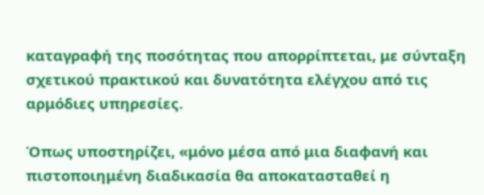καταγραφή της ποσότητας που απορρίπτεται, με σύνταξη σχετικού πρακτικού και δυνατότητα ελέγχου από τις αρμόδιες υπηρεσίες.

Όπως υποστηρίζει, «μόνο μέσα από μια διαφανή και πιστοποιημένη διαδικασία θα αποκατασταθεί η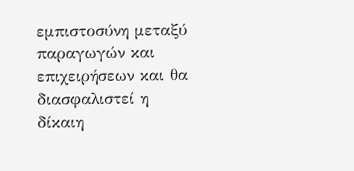εμπιστοσύνη μεταξύ παραγωγών και επιχειρήσεων και θα διασφαλιστεί η δίκαιη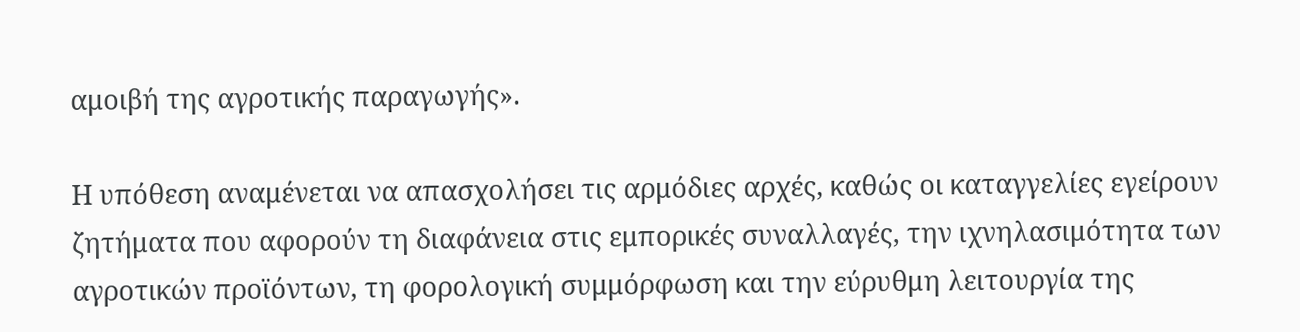αμοιβή της αγροτικής παραγωγής».

Η υπόθεση αναμένεται να απασχολήσει τις αρμόδιες αρχές, καθώς οι καταγγελίες εγείρουν ζητήματα που αφορούν τη διαφάνεια στις εμπορικές συναλλαγές, την ιχνηλασιμότητα των αγροτικών προϊόντων, τη φορολογική συμμόρφωση και την εύρυθμη λειτουργία της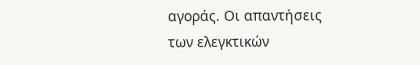αγοράς. Οι απαντήσεις των ελεγκτικών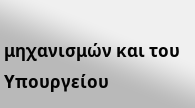μηχανισμών και του Υπουργείου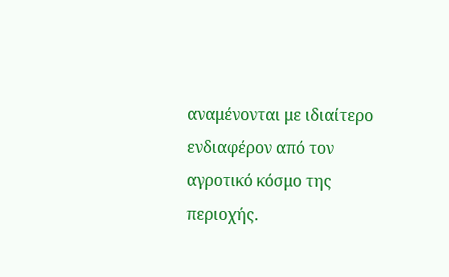αναμένονται με ιδιαίτερο ενδιαφέρον από τον αγροτικό κόσμο της περιοχής.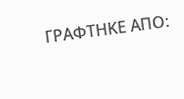ΓΡΑΦΤΗΚΕ ΑΠΟ: